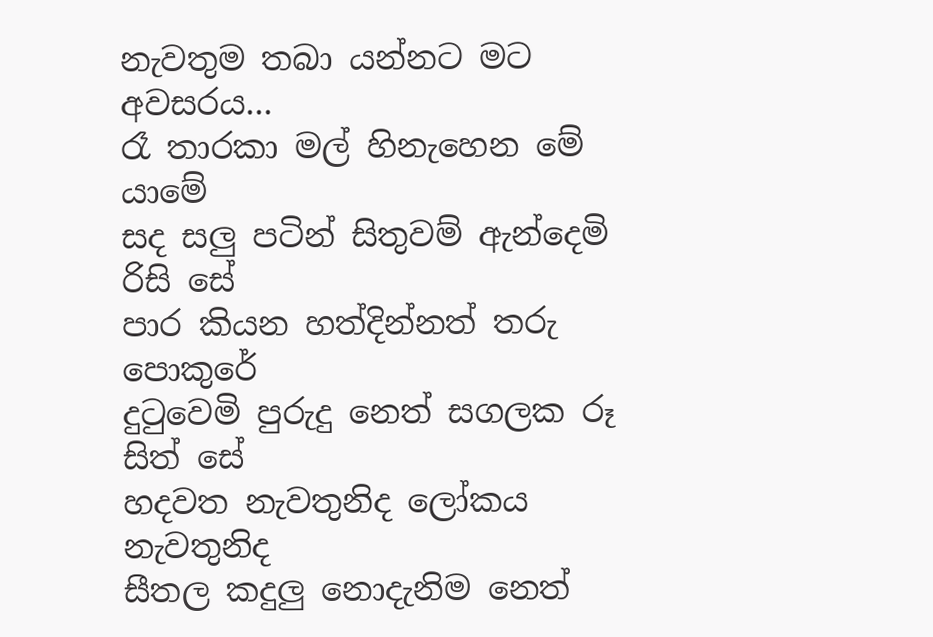නැවතුම තබා යන්නට මට අවසරය...
රෑ තාරකා මල් හිනැහෙන මේ යාමේ
සද සලු පටින් සිතුවම් ඇන්දෙමි රිසි සේ
පාර කියන හත්දින්නත් තරු පොකුරේ
දුටුවෙමි පුරුදු නෙත් සගලක රූ සිත් සේ
හදවත නැවතුනිද ලෝකය නැවතුනිද
සීතල කදුලු නොදැනිම නෙත්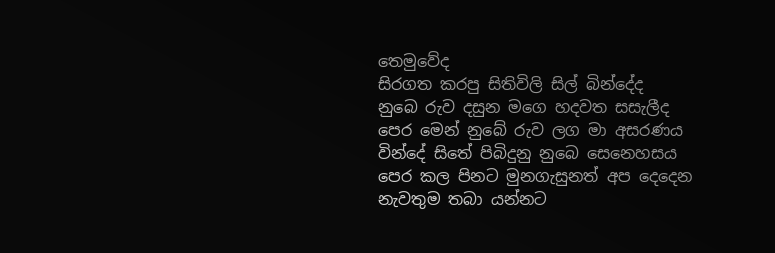තෙමුවේද
සිරගත කරපු සිතිවිලි සිල් බින්දේද
නුබෙ රුව දසුන මගෙ හදවත සසැලීද
පෙර මෙන් නුබේ රුව ලග මා අසරණය
වින්දේ සිතේ පිබිදුනු නුබෙ සෙනෙහසය
පෙර කල පිනට මුනගැසුනත් අප දෙදෙන
නැවතුම තබා යන්නට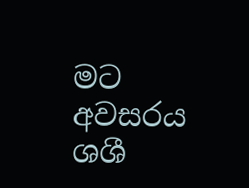මට අවසරය
ශශී